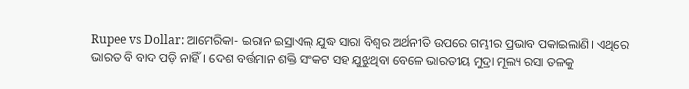Rupee vs Dollar: ଆମେରିକା- ଇରାନ ଇସ୍ରାଏଲ୍ ଯୁଦ୍ଧ ସାରା ବିଶ୍ୱର ଅର୍ଥନୀତି ଉପରେ ଗମ୍ଭୀର ପ୍ରଭାବ ପକାଇଲାଣି। ଏଥିରେ ଭାରତ ବି ବାଦ ପଡ଼ି ନାହିଁ। ଦେଶ ବର୍ତ୍ତମାନ ଶକ୍ତି ସଂକଟ ସହ ଯୁଝୁଥିବା ବେଳେ ଭାରତୀୟ ମୁଦ୍ରା ମୂଲ୍ୟ ରସା ତଳକୁ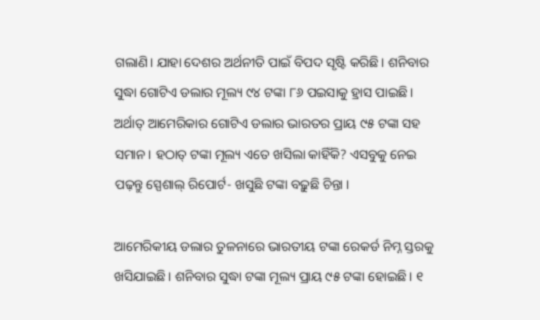ଗଲାଣି। ଯାହା ଦେଶର ଅର୍ଥନୀତି ପାଇଁ ବିପଦ ସୃଷ୍ଟି କରିଛି। ଶନିବାର ସୁଦ୍ଧା ଗୋଟିଏ ଡଲାର ମୂଲ୍ୟ ୯୪ ଟଙ୍କା ୮୬ ପଇସାକୁ ହ୍ରାସ ପାଇଛି। ଅର୍ଥାତ୍ ଆମେରିକାର ଗୋଟିଏ ଡଲାର ଭାରତର ପ୍ରାୟ ୯୫ ଟଙ୍କା ସହ ସମାନ। ହଠାତ୍ ଟଙ୍କା ମୂଲ୍ୟ ଏତେ ଖସିଲା କାହିଁକି? ଏସବୁକୁ ନେଇ ପଢ଼ନ୍ତୁ ସ୍ପେଶାଲ୍ ରିପୋର୍ଟ- ଖସୁଛି ଟଙ୍କା ବଢ଼ୁଛି ଚିନ୍ତା ।

ଆମେରିକୀୟ ଡଲାର ତୁଳନାରେ ଭାରତୀୟ ଟଙ୍କା ରେକର୍ଡ ନିମ୍ନ ସ୍ତରକୁ ଖସିଯାଇଛି। ଶନିବାର ସୁଦ୍ଧା ଟଙ୍କା ମୂଲ୍ୟ ପ୍ରାୟ ୯୫ ଟଙ୍କା ହୋଇଛି। ୧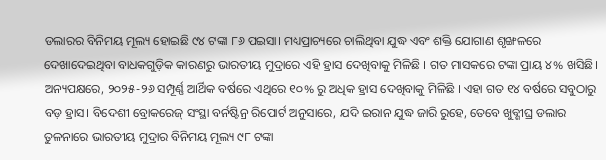ଡଲାରର ବିନିମୟ ମୂଲ୍ୟ ହୋଇଛି ୯୪ ଟଙ୍କା ୮୬ ପଇସା। ମଧ୍ୟପ୍ରାଚ୍ୟରେ ଚାଲିଥିବା ଯୁଦ୍ଧ ଏବଂ ଶକ୍ତି ଯୋଗାଣ ଶୃଙ୍ଖଳରେ ଦେଖାଦେଇଥିବା ବାଧକଗୁଡ଼ିକ କାରଣରୁ ଭାରତୀୟ ମୁଦ୍ରାରେ ଏହି ହ୍ରାସ ଦେଖିବାକୁ ମିଳିଛି । ଗତ ମାସକରେ ଟଙ୍କା ପ୍ରାୟ ୪% ଖସିଛି। ଅନ୍ୟପକ୍ଷରେ, ୨୦୨୫-୨୬ ସମ୍ପୂର୍ଣ୍ଣ ଆର୍ଥିକ ବର୍ଷରେ ଏଥିରେ ୧୦% ରୁ ଅଧିକ ହ୍ରାସ ଦେଖିବାକୁ ମିଳିଛି । ଏହା ଗତ ୧୪ ବର୍ଷରେ ସବୁଠାରୁ ବଡ଼ ହ୍ରାସ। ବିଦେଶୀ ବ୍ରୋକରେଜ୍ ସଂସ୍ଥା ବର୍ନଷ୍ଟିନ୍ର ରିପୋର୍ଟ ଅନୁସାରେ, ଯଦି ଇରାନ ଯୁଦ୍ଧ ଜାରି ରୁହେ, ତେବେ ଖୁବ୍ଶୀଘ୍ର ଡଲାର ତୁଳନାରେ ଭାରତୀୟ ମୁଦ୍ରାର ବିନିମୟ ମୂଲ୍ୟ ୯୮ ଟଙ୍କା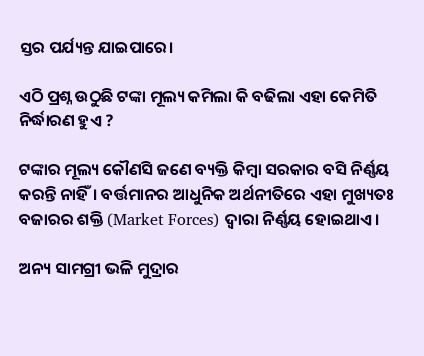ସ୍ତର ପର୍ଯ୍ୟନ୍ତ ଯାଇପାରେ।

ଏଠି ପ୍ରଶ୍ନ ଉଠୁଛି ଟଙ୍କା ମୂଲ୍ୟ କମିଲା କି ବଢିଲା ଏହା କେମିତି ନିର୍ଦ୍ଧାରଣ ହୁଏ ?

ଟଙ୍କାର ମୂଲ୍ୟ କୌଣସି ଜଣେ ବ୍ୟକ୍ତି କିମ୍ବା ସରକାର ବସି ନିର୍ଣ୍ଣୟ କରନ୍ତି ନାହିଁ। ବର୍ତ୍ତମାନର ଆଧୁନିକ ଅର୍ଥନୀତିରେ ଏହା ମୁଖ୍ୟତଃ ବଜାରର ଶକ୍ତି (Market Forces) ଦ୍ୱାରା ନିର୍ଣ୍ଣୟ ହୋଇଥାଏ।

ଅନ୍ୟ ସାମଗ୍ରୀ ଭଳି ମୁଦ୍ରାର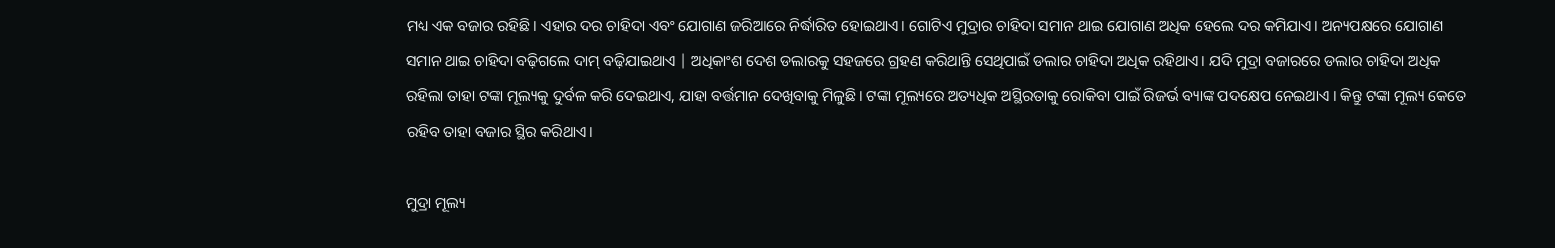ମଧ୍ୟ ଏକ ବଜାର ରହିଛି। ଏହାର ଦର ଚାହିଦା ଏବଂ ଯୋଗାଣ ଜରିଆରେ ନିର୍ଦ୍ଧାରିତ ହୋଇଥାଏ। ଗୋଟିଏ ମୁଦ୍ରାର ଚାହିଦା ସମାନ ଥାଇ ଯୋଗାଣ ଅଧିକ ହେଲେ ଦର କମିଯାଏ। ଅନ୍ୟପକ୍ଷରେ ଯୋଗାଣ ସମାନ ଥାଇ ଚାହିଦା ବଢ଼ିଗଲେ ଦାମ୍ ବଢ଼ିଯାଇଥାଏ | ଅଧିକାଂଶ ଦେଶ ଡଲାରକୁ ସହଜରେ ଗ୍ରହଣ କରିଥାନ୍ତି ସେଥିପାଇଁ ଡଲାର ଚାହିଦା ଅଧିକ ରହିଥାଏ। ଯଦି ମୁଦ୍ରା ବଜାରରେ ଡଲାର ଚାହିଦା ଅଧିକ ରହିଲା ତାହା ଟଙ୍କା ମୂଲ୍ୟକୁ ଦୁର୍ବଳ କରି ଦେଇଥାଏ, ଯାହା ବର୍ତ୍ତମାନ ଦେଖିବାକୁ ମିଳୁଛି। ଟଙ୍କା ମୂଲ୍ୟରେ ଅତ୍ୟଧିକ ଅସ୍ଥିରତାକୁ ରୋକିବା ପାଇଁ ରିଜର୍ଭ ବ୍ୟାଙ୍କ ପଦକ୍ଷେପ ନେଇଥାଏ । କିନ୍ତୁ ଟଙ୍କା ମୂଲ୍ୟ କେତେ ରହିବ ତାହା ବଜାର ସ୍ଥିର କରିଥାଏ।

ମୁଦ୍ରା ମୂଲ୍ୟ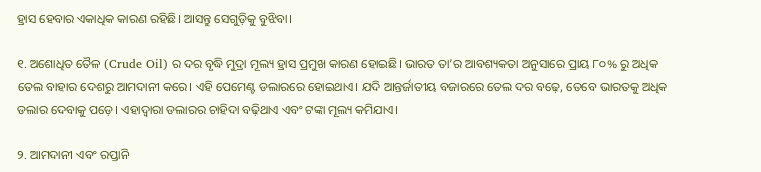ହ୍ରାସ ହେବାର ଏକାଧିକ କାରଣ ରହିଛି। ଆସନ୍ତୁ ସେଗୁଡ଼ିକୁ ବୁଝିବା।

୧. ଅଶୋଧିତ ତୈଳ (Crude Oil) ର ଦର ବୃଦ୍ଧି ମୁଦ୍ରା ମୂଲ୍ୟ ହ୍ରାସ ପ୍ରମୁଖ କାରଣ ହୋଇଛି। ଭାରତ ତା’ର ଆବଶ୍ୟକତା ଅନୁସାରେ ପ୍ରାୟ ୮୦% ରୁ ଅଧିକ ତେଲ ବାହାର ଦେଶରୁ ଆମଦାନୀ କରେ। ଏହି ପେମେଣ୍ଟ ଡଲାରରେ ହୋଇଥାଏ। ଯଦି ଆନ୍ତର୍ଜାତୀୟ ବଜାରରେ ତେଲ ଦର ବଢ଼େ, ତେବେ ଭାରତକୁ ଅଧିକ ଡଲାର ଦେବାକୁ ପଡ଼େ। ଏହାଦ୍ୱାରା ଡଲାରର ଚାହିଦା ବଢ଼ିଥାଏ ଏବଂ ଟଙ୍କା ମୂଲ୍ୟ କମିଯାଏ।

୨. ଆମଦାନୀ ଏବଂ ରପ୍ତାନି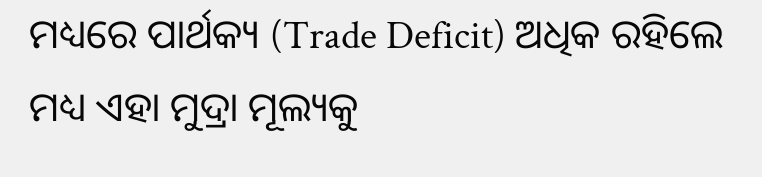ମଧ୍ୟରେ ପାର୍ଥକ୍ୟ (Trade Deficit) ଅଧିକ ରହିଲେ ମଧ୍ୟ ଏହା ମୁଦ୍ରା ମୂଲ୍ୟକୁ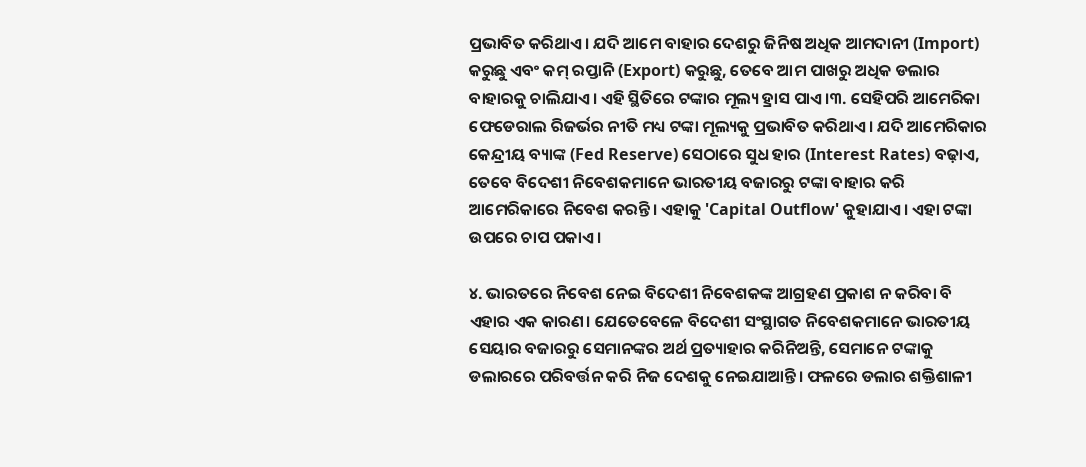ପ୍ରଭାବିତ କରିଥାଏ। ଯଦି ଆମେ ବାହାର ଦେଶରୁ ଜିନିଷ ଅଧିକ ଆମଦାନୀ (Import) କରୁଛୁ ଏବଂ କମ୍ ରପ୍ତାନି (Export) କରୁଛୁ, ତେବେ ଆମ ପାଖରୁ ଅଧିକ ଡଲାର ବାହାରକୁ ଚାଲିଯାଏ। ଏହି ସ୍ଥିତିରେ ଟଙ୍କାର ମୂଲ୍ୟ ହ୍ରାସ ପାଏ।୩. ସେହିପରି ଆମେରିକା ଫେଡେରାଲ ରିଜର୍ଭର ନୀତି ମଧ୍ୟ ଟଙ୍କା ମୂଲ୍ୟକୁ ପ୍ରଭାବିତ କରିଥାଏ। ଯଦି ଆମେରିକାର କେନ୍ଦ୍ରୀୟ ବ୍ୟାଙ୍କ (Fed Reserve) ସେଠାରେ ସୁଧ ହାର (Interest Rates) ବଢ଼ାଏ, ତେବେ ବିଦେଶୀ ନିବେଶକମାନେ ଭାରତୀୟ ବଜାରରୁ ଟଙ୍କା ବାହାର କରି ଆମେରିକାରେ ନିବେଶ କରନ୍ତି। ଏହାକୁ 'Capital Outflow' କୁହାଯାଏ। ଏହା ଟଙ୍କା ଉପରେ ଚାପ ପକାଏ।

୪. ଭାରତରେ ନିବେଶ ନେଇ ବିଦେଶୀ ନିବେଶକଙ୍କ ଆଗ୍ରହଣ ପ୍ରକାଶ ନ କରିବା ବି ଏହାର ଏକ କାରଣ। ଯେତେବେଳେ ବିଦେଶୀ ସଂସ୍ଥାଗତ ନିବେଶକମାନେ ଭାରତୀୟ ସେୟାର ବଜାରରୁ ସେମାନଙ୍କର ଅର୍ଥ ପ୍ରତ୍ୟାହାର କରିନିଅନ୍ତି, ସେମାନେ ଟଙ୍କାକୁ ଡଲାରରେ ପରିବର୍ତ୍ତନ କରି ନିଜ ଦେଶକୁ ନେଇଯାଆନ୍ତି। ଫଳରେ ଡଲାର ଶକ୍ତିଶାଳୀ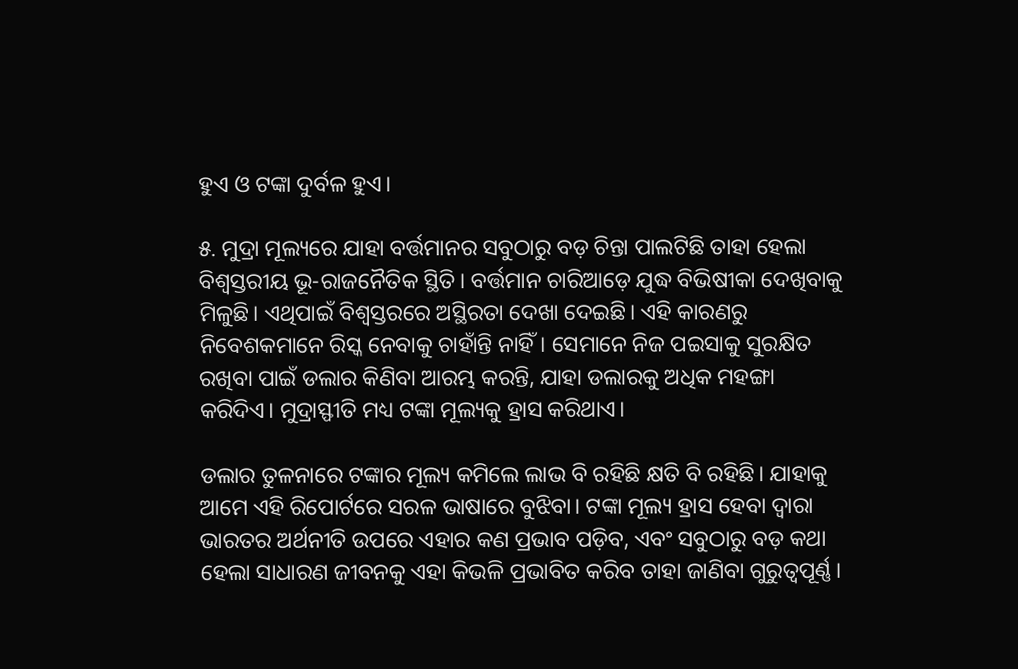ହୁଏ ଓ ଟଙ୍କା ଦୁର୍ବଳ ହୁଏ।

୫. ମୁଦ୍ରା ମୂଲ୍ୟରେ ଯାହା ବର୍ତ୍ତମାନର ସବୁଠାରୁ ବଡ଼ ଚିନ୍ତା ପାଲଟିଛି ତାହା ହେଲା ବିଶ୍ୱସ୍ତରୀୟ ଭୂ-ରାଜନୈତିକ ସ୍ଥିତି। ବର୍ତ୍ତମାନ ଚାରିଆଡ଼େ ଯୁଦ୍ଧ ବିଭିଷୀକା ଦେଖିବାକୁ ମିଳୁଛି। ଏଥିପାଇଁ ବିଶ୍ୱସ୍ତରରେ ଅସ୍ଥିରତା ଦେଖା ଦେଇଛି। ଏହି କାରଣରୁ ନିବେଶକମାନେ ରିସ୍କ ନେବାକୁ ଚାହାଁନ୍ତି ନାହିଁ। ସେମାନେ ନିଜ ପଇସାକୁ ସୁରକ୍ଷିତ ରଖିବା ପାଇଁ ଡଲାର କିଣିବା ଆରମ୍ଭ କରନ୍ତି, ଯାହା ଡଲାରକୁ ଅଧିକ ମହଙ୍ଗା କରିଦିଏ। ମୁଦ୍ରାସ୍ଫୀତି ମଧ୍ୟ ଟଙ୍କା ମୂଲ୍ୟକୁ ହ୍ରାସ କରିଥାଏ।

ଡଲାର ତୁଳନାରେ ଟଙ୍କାର ମୂଲ୍ୟ କମିଲେ ଲାଭ ବି ରହିଛି କ୍ଷତି ବି ରହିଛି। ଯାହାକୁ ଆମେ ଏହି ରିପୋର୍ଟରେ ସରଳ ଭାଷାରେ ବୁଝିବା। ଟଙ୍କା ମୂଲ୍ୟ ହ୍ରାସ ହେବା ଦ୍ୱାରା ଭାରତର ଅର୍ଥନୀତି ଉପରେ ଏହାର କଣ ପ୍ରଭାବ ପଡ଼ିବ, ଏବଂ ସବୁଠାରୁ ବଡ଼ କଥା ହେଲା ସାଧାରଣ ଜୀବନକୁ ଏହା କିଭଳି ପ୍ରଭାବିତ କରିବ ତାହା ଜାଣିବା ଗୁରୁତ୍ୱପୂର୍ଣ୍ଣ।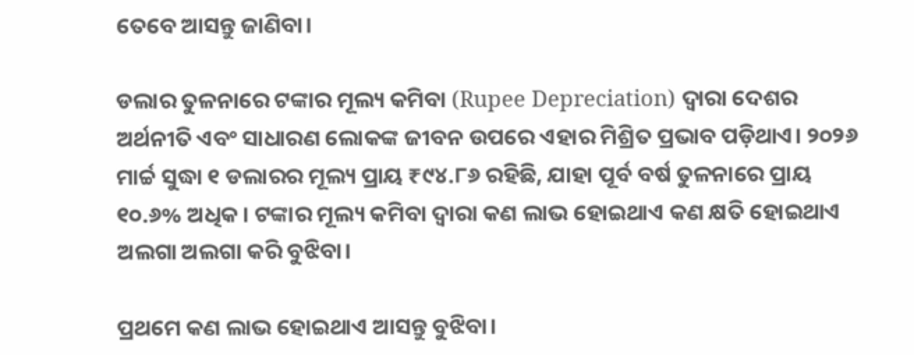ତେବେ ଆସନ୍ତୁ ଜାଣିବା।

ଡଲାର ତୁଳନାରେ ଟଙ୍କାର ମୂଲ୍ୟ କମିବା (Rupee Depreciation) ଦ୍ୱାରା ଦେଶର ଅର୍ଥନୀତି ଏବଂ ସାଧାରଣ ଲୋକଙ୍କ ଜୀବନ ଉପରେ ଏହାର ମିଶ୍ରିତ ପ୍ରଭାବ ପଡ଼ିଥାଏ। ୨୦୨୬ ମାର୍ଚ୍ଚ ସୁଦ୍ଧା ୧ ଡଲାରର ମୂଲ୍ୟ ପ୍ରାୟ ₹୯୪.୮୬ ରହିଛି, ଯାହା ପୂର୍ବ ବର୍ଷ ତୁଳନାରେ ପ୍ରାୟ ୧୦.୬% ଅଧିକ। ଟଙ୍କାର ମୂଲ୍ୟ କମିବା ଦ୍ୱାରା କଣ ଲାଭ ହୋଇଥାଏ କଣ କ୍ଷତି ହୋଇଥାଏ ଅଲଗା ଅଲଗା କରି ବୁଝିବା।

ପ୍ରଥମେ କଣ ଲାଭ ହୋଇଥାଏ ଆସନ୍ତୁ ବୁଝିବା।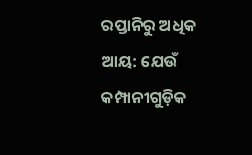ରପ୍ତାନିରୁ ଅଧିକ ଆୟ: ଯେଉଁ କମ୍ପାନୀଗୁଡ଼ିକ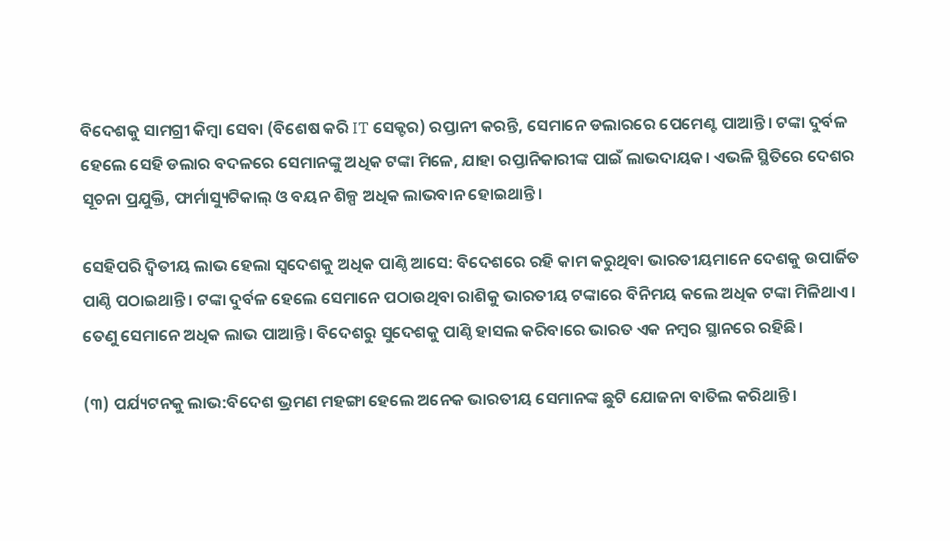ବିଦେଶକୁ ସାମଗ୍ରୀ କିମ୍ବା ସେବା (ବିଶେଷ କରି IT ସେକ୍ଟର) ରପ୍ତାନୀ କରନ୍ତି, ସେମାନେ ଡଲାରରେ ପେମେଣ୍ଟ ପାଆନ୍ତି। ଟଙ୍କା ଦୁର୍ବଳ ହେଲେ ସେହି ଡଲାର ବଦଳରେ ସେମାନଙ୍କୁ ଅଧିକ ଟଙ୍କା ମିଳେ, ଯାହା ରପ୍ତାନିକାରୀଙ୍କ ପାଇଁ ଲାଭଦାୟକ। ଏଭଳି ସ୍ଥିତିରେ ଦେଶର ସୂଚନା ପ୍ରଯୁକ୍ତି, ଫାର୍ମାସ୍ୟୁଟିକାଲ୍ ଓ ବୟନ ଶିଳ୍ପ ଅଧିକ ଲାଭବାନ ହୋଇଥାନ୍ତି।

ସେହିପରି ଦ୍ୱିତୀୟ ଲାଭ ହେଲା ସ୍ୱଦେଶକୁ ଅଧିକ ପାଣ୍ଠି ଆସେ: ବିଦେଶରେ ରହି କାମ କରୁଥିବା ଭାରତୀୟମାନେ ଦେଶକୁ ଉପାର୍ଜିତ ପାଣ୍ଠି ପଠାଇଥାନ୍ତି। ଟଙ୍କା ଦୁର୍ବଳ ହେଲେ ସେମାନେ ପଠାଉଥିବା ରାଶିକୁ ଭାରତୀୟ ଟଙ୍କାରେ ବିନିମୟ କଲେ ଅଧିକ ଟଙ୍କା ମିଳିଥାଏ। ତେଣୁ ସେମାନେ ଅଧିକ ଲାଭ ପାଆନ୍ତି। ବିଦେଶରୁ ସୁଦେଶକୁ ପାଣ୍ଠି ହାସଲ କରିବାରେ ଭାରତ ଏକ ନମ୍ବର ସ୍ଥାନରେ ରହିଛି।

(୩) ପର୍ଯ୍ୟଟନକୁ ଲାଭ:ବିଦେଶ ଭ୍ରମଣ ମହଙ୍ଗା ହେଲେ ଅନେକ ଭାରତୀୟ ସେମାନଙ୍କ ଛୁଟି ଯୋଜନା ବାତିଲ କରିଥାନ୍ତି।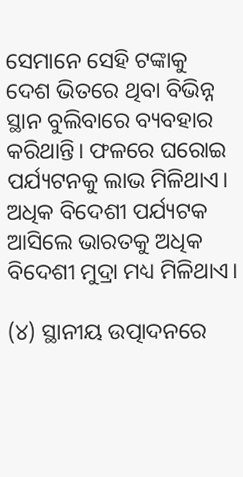ସେମାନେ ସେହି ଟଙ୍କାକୁ ଦେଶ ଭିତରେ ଥିବା ବିଭିନ୍ନ ସ୍ଥାନ ବୁଲିବାରେ ବ୍ୟବହାର କରିଥାନ୍ତି। ଫଳରେ ଘରୋଇ ପର୍ଯ୍ୟଟନକୁ ଲାଭ ମିଳିଥାଏ। ଅଧିକ ବିଦେଶୀ ପର୍ଯ୍ୟଟକ ଆସିଲେ ଭାରତକୁ ଅଧିକ ବିଦେଶୀ ମୁଦ୍ରା ମଧ୍ୟ ମିଳିଥାଏ।

(୪) ସ୍ଥାନୀୟ ଉତ୍ପାଦନରେ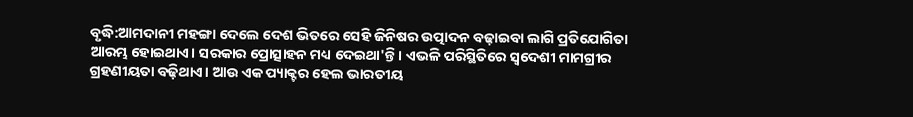ବୃଦ୍ଧି:ଆମଦାନୀ ମହଙ୍ଗା ଦେଲେ ଦେଶ ଭିତରେ ସେହି ଜିନିଷର ଉତ୍ପାଦନ ବଢ଼ାଇବା ଲାଗି ପ୍ରତିଯୋଗିତା ଆରମ୍ଭ ହୋଇଥାଏ। ସରକାର ପ୍ରୋତ୍ସାହନ ମଧ୍ୟ ଦେଇଥା'ନ୍ତି। ଏଭଳି ପରିସ୍ଥିତିରେ ସ୍ୱଦେଶୀ ମାମଗ୍ରୀର ଗ୍ରହଣୀୟତା ବଢ଼ିଥାଏ। ଆଉ ଏକ ପ୍ୟାକ୍ଟର ହେଲ ଭାରତୀୟ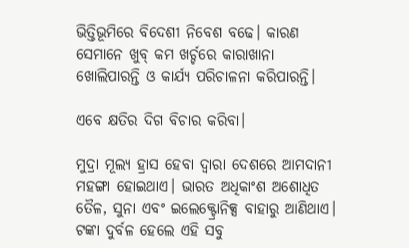ଭିତ୍ତିଭୂମିରେ ବିଦେଶୀ ନିବେଶ ବଢେ। କାରଣ ସେମାନେ ଖୁବ୍ କମ ଖର୍ଚ୍ଚରେ କାରାଖାନା ଖୋଲିପାରନ୍ତି ଓ କାର୍ଯ୍ୟ ପରିଚାଳନା କରିପାରନ୍ତି।

ଏବେ କ୍ଷତିର ଦିଗ ବିଚାର କରିବା।

ମୁଦ୍ରା ମୂଲ୍ୟ ହ୍ରାସ ହେବା ଦ୍ୱାରା ଦେଶରେ ଆମଦାନୀ ମହଙ୍ଗା ହୋଇଥାଏ। ଭାରତ ଅଧିକାଂଶ ଅଶୋଧିତ ତୈଳ, ସୁନା ଏବଂ ଇଲେକ୍ଟ୍ରୋନିକ୍ସ ବାହାରୁ ଆଣିଥାଏ। ଟଙ୍କା ଦୁର୍ବଳ ହେଲେ ଏହି ସବୁ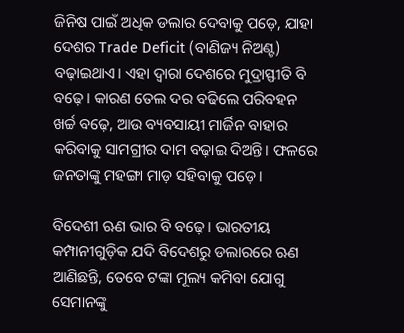ଜିନିଷ ପାଇଁ ଅଧିକ ଡଲାର ଦେବାକୁ ପଡ଼େ, ଯାହା ଦେଶର Trade Deficit (ବାଣିଜ୍ୟ ନିଅଣ୍ଟ) ବଢ଼ାଇଥାଏ। ଏହା ଦ୍ୱାରା ଦେଶରେ ମୁଦ୍ରାସ୍ଫୀତି ବି ବଢ଼େ। କାରଣ ତେଲ ଦର ବଢିଲେ ପରିବହନ ଖର୍ଚ୍ଚ ବଢ଼େ, ଆଉ ବ୍ୟବସାୟୀ ମାର୍ଜିନ ବାହାର କରିବାକୁ ସାମଗ୍ରୀର ଦାମ ବଢ଼ାଇ ଦିଅନ୍ତି। ଫଳରେ ଜନତାଙ୍କୁ ମହଙ୍ଗା ମାଡ଼ ସହିବାକୁ ପଡ଼େ।

ବିଦେଶୀ ଋଣ ଭାର ବି ବଢ଼େ। ଭାରତୀୟ କମ୍ପାନୀଗୁଡ଼ିକ ଯଦି ବିଦେଶରୁ ଡଲାରରେ ଋଣ ଆଣିଛନ୍ତି, ତେବେ ଟଙ୍କା ମୂଲ୍ୟ କମିବା ଯୋଗୁ ସେମାନଙ୍କୁ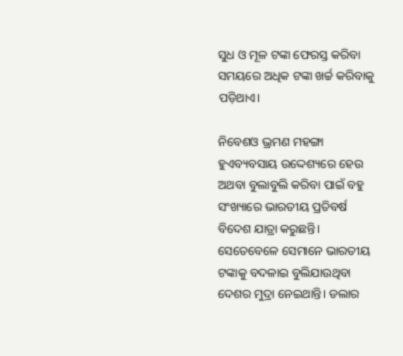ସୁଧ ଓ ମୂଳ ଟଙ୍କା ଫେରସ୍ତ କରିବା ସମୟରେ ଅଧିକ ଟଙ୍କା ଖର୍ଚ୍ଚ କରିବାକୁ ପଡ଼ିଥାଏ।

ନିବେଶଓ ଭ୍ରମଣ ମହଙ୍ଗା ହୁଏବ୍ୟବସାୟ ଉଦ୍ଦେଶ୍ୟରେ ହେଉ ଅଥବା ବୁଲାବୁଲି କରିବା ପାଇଁ ବହୁ ସଂଖ୍ୟାରେ ଭାରତୀୟ ପ୍ରତିବର୍ଷ ବିଦେଶ ଯାତ୍ରା କରୁଛନ୍ତି। ସେତେବେଳେ ସେମାନେ ଭାରତୀୟ ଟଙ୍କାକୁ ବଦଳାଇ ବୁଲିଯାଉଥିବା ଦେଶର ମୁଦ୍ରା ନେଇଥାନ୍ତି। ଡଲାର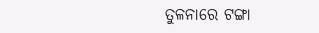ତୁଳନାରେ ଟଙ୍ଗା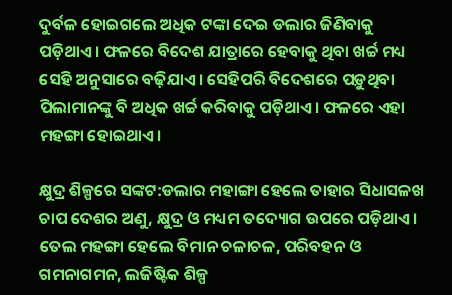ଦୁର୍ବଳ ହୋଇଗଲେ ଅଧିକ ଟଙ୍କା ଦେଇ ଡଲାର ଜିଣିବାକୁ ପଡ଼ିଥାଏ। ଫଳରେ ବିଦେଶ ଯାତ୍ରାରେ ହେବାକୁ ଥିବା ଖର୍ଚ୍ଚ ମଧ୍ୟ ସେହି ଅନୁସାରେ ବଢ଼ିଯାଏ। ସେହିପରି ବିଦେଶରେ ପଡ଼ୁଥିବା ପିଲାମାନଙ୍କୁ ବି ଅଧିକ ଖର୍ଚ୍ଚ କରିବାକୁ ପଡ଼ିଥାଏ। ଫଳରେ ଏହା ମହଙ୍ଗା ହୋଇଥାଏ।

କ୍ଷୁଦ୍ର ଶିଳ୍ପରେ ସଙ୍କଟ:ଡଲାର ମହାଙ୍ଗା ହେଲେ ତାହାର ସିଧାସଳଖ ଚାପ ଦେଶର ଅଣୁ, କ୍ଷୁଦ୍ର ଓ ମଧ୍ୟମ ତଦ୍ୟୋଗ ଉପରେ ପଡ଼ିଥାଏ। ତେଲ ମହଙ୍ଗା ହେଲେ ବିମାନ ଚଳାଚଳ, ପରିବହନ ଓ ଗମନାଗମନ, ଲଜିଷ୍ଟିକ ଶିଳ୍ପ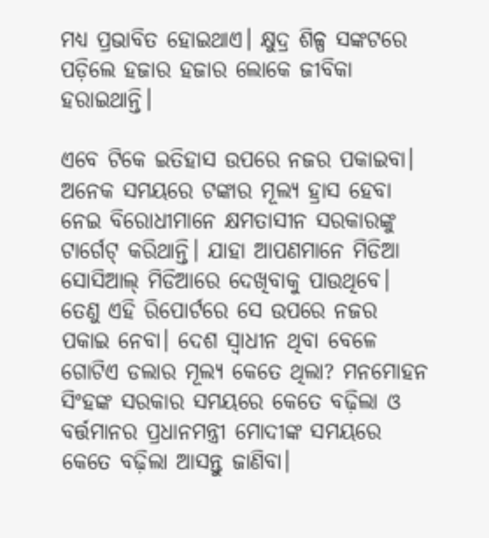ମଧ୍ୟ ପ୍ରଭାବିତ ହୋଇଥାଏ। କ୍ଷୁଦ୍ର ଶିଳ୍ପ ସଙ୍କଟରେ ପଡ଼ିଲେ ହଜାର ହଜାର ଲୋକେ ଜୀବିକା ହରାଇଥାନ୍ତି।

ଏବେ ଟିକେ ଇତିହାସ ଉପରେ ନଜର ପକାଇବା। ଅନେକ ସମୟରେ ଟଙ୍କାର ମୂଲ୍ୟ ହ୍ରାସ ହେବା ନେଇ ବିରୋଧୀମାନେ କ୍ଷମତାସୀନ ସରକାରଙ୍କୁ ଟାର୍ଗେଟ୍ କରିଥାନ୍ତି। ଯାହା ଆପଣମାନେ ମିଡିଆ ସୋସିଆଲ୍ ମିଡିଆରେ ଦେଖିବାକୁ ପାଉଥିବେ। ତେଣୁ ଏହି ରିପୋର୍ଟରେ ସେ ଉପରେ ନଜର ପକାଇ ନେବା। ଦେଶ ସ୍ୱାଧୀନ ଥିବା ବେଳେ ଗୋଟିଏ ଡଲାର ମୂଲ୍ୟ କେତେ ଥିଲା? ମନମୋହନ ସିଂହଙ୍କ ସରକାର ସମୟରେ କେତେ ବଢ଼ିଲା ଓ ବର୍ତ୍ତମାନର ପ୍ରଧାନମନ୍ତ୍ରୀ ମୋଦୀଙ୍କ ସମୟରେ କେତେ ବଢ଼ିଲା ଆସନ୍ତୁ ଜାଣିବା।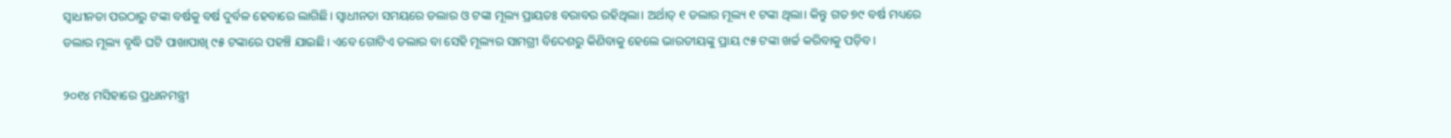ସ୍ୱାଧୀନତା ପରଠାରୁ ଟଙ୍କା ବର୍ଷକୁ ବର୍ଷ ଦୁର୍ବଳ ହେବାରେ ଲାଗିଛି। ସ୍ୱାଧୀନତା ସମୟରେ ଡଲାର ଓ ଟଙ୍କା ମୂଲ୍ୟ ପ୍ରାୟତଃ ବରାବର ରହିଥିଲା। ଅର୍ଥାତ୍ ୧ ଡଲାର ମୂଲ୍ୟ ୧ ଟଙ୍କା ଥିଲା। କିନ୍ତୁ ଗତ ୭୯ ବର୍ଷ ମଧ୍ୟରେ ଡଲାର ମୂଲ୍ୟ ବୃଦ୍ଧି ଘଟି ପାଖାପାଖି ୯୫ ଟଙ୍କାରେ ପହଞ୍ଚି ଯାଇଛି। ଏବେ ଗୋଟିଏ ଡଲାର ବା ସେହି ମୂଲ୍ୟର ସାମଗ୍ରୀ ବିଦେଶରୁ କିଣିବାକୁ ହେଲେ ଭାରତୀୟଙ୍କୁ ପ୍ରାୟ ୯୫ ଟଙ୍କା ଖର୍ଚ୍ଚ କରିବାକୁ ପଡ଼ିବ।

୨୦୧୪ ମସିହାରେ ପ୍ରଧାନମନ୍ତ୍ରୀ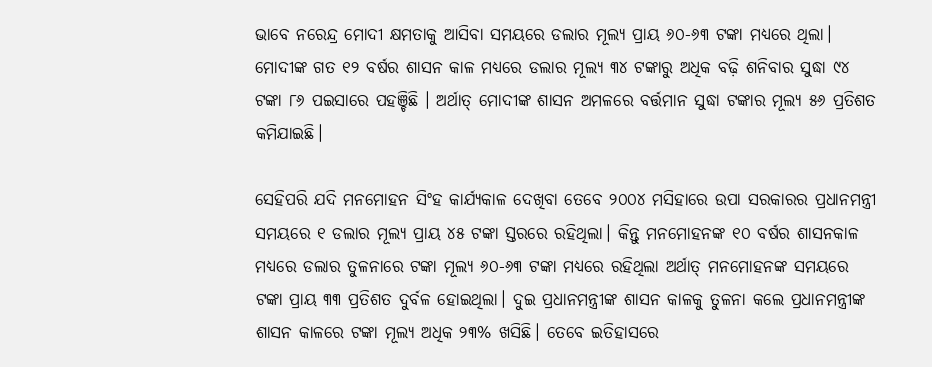ଭାବେ ନରେନ୍ଦ୍ର ମୋଦୀ କ୍ଷମତାକୁ ଆସିବା ସମୟରେ ଡଲାର ମୂଲ୍ୟ ପ୍ରାୟ ୬୦-୬୩ ଟଙ୍କା ମଧ୍ୟରେ ଥିଲା। ମୋଦୀଙ୍କ ଗତ ୧୨ ବର୍ଷର ଶାସନ କାଳ ମଧ୍ୟରେ ଡଲାର ମୂଲ୍ୟ ୩୪ ଟଙ୍କାରୁ ଅଧିକ ବଢ଼ି ଶନିବାର ସୁଦ୍ଧା ୯୪ ଟଙ୍କା ୮୬ ପଇସାରେ ପହଞ୍ଚିଛି । ଅର୍ଥାତ୍ ମୋଦୀଙ୍କ ଶାସନ ଅମଳରେ ବର୍ତ୍ତମାନ ସୁଦ୍ଧା ଟଙ୍କାର ମୂଲ୍ୟ ୫୬ ପ୍ରତିଶତ କମିଯାଇଛି।

ସେହିପରି ଯଦି ମନମୋହନ ସିଂହ କାର୍ଯ୍ୟକାଳ ଦେଖିବା ତେବେ ୨୦୦୪ ମସିହାରେ ଉପା ସରକାରର ପ୍ରଧାନମନ୍ତ୍ରୀ ସମୟରେ ୧ ଡଲାର ମୂଲ୍ୟ ପ୍ରାୟ ୪୫ ଟଙ୍କା ସ୍ତରରେ ରହିଥିଲା। କିନ୍ତୁ ମନମୋହନଙ୍କ ୧୦ ବର୍ଷର ଶାସନକାଳ ମଧ୍ୟରେ ଡଲାର ତୁଳନାରେ ଟଙ୍କା ମୂଲ୍ୟ ୬୦-୬୩ ଟଙ୍କା ମଧ୍ୟରେ ରହିଥିଲା ଅର୍ଥାତ୍ ମନମୋହନଙ୍କ ସମୟରେ ଟଙ୍କା ପ୍ରାୟ ୩୩ ପ୍ରତିଶତ ଦୁର୍ବଳ ହୋଇଥିଲା। ଦୁଇ ପ୍ରଧାନମନ୍ତ୍ରୀଙ୍କ ଶାସନ କାଳକୁ ତୁଳନା କଲେ ପ୍ରଧାନମନ୍ତ୍ରୀଙ୍କ ଶାସନ କାଳରେ ଟଙ୍କା ମୂଲ୍ୟ ଅଧିକ ୨୩% ଖସିଛି। ତେବେ ଇତିହାସରେ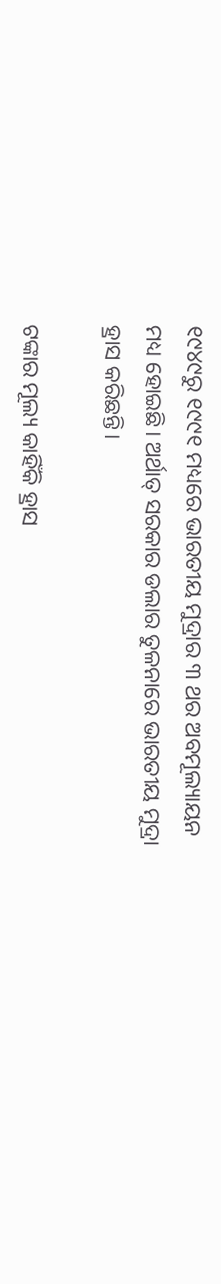୧୯୪୯ରୁ ୧୯୯୧ ମଧ୍ୟରେ ଭାରତୀୟ ମୁଦ୍ରାର ୩ ଥର ଅବମୂଲ୍ୟାୟନ ମଧ୍ୟ ହୋଇଛି। ଅର୍ଥାତ୍ ସରକାର ଡଲାର ତୁଳନାରେ ଭାରତୀୟ ମୁଦ୍ରା ହ୍ରାସ କରିଛନ୍ତି।

ଟଙ୍କାର ମୂଲ୍ୟ କାହିଁକି ହ୍ରାସ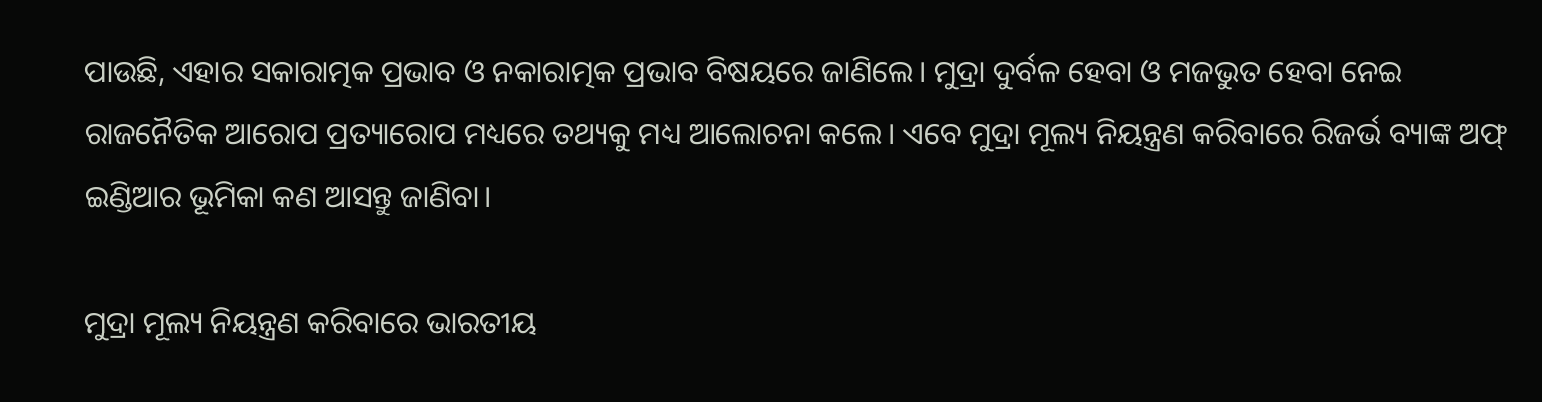ପାଉଛି, ଏହାର ସକାରାତ୍ମକ ପ୍ରଭାବ ଓ ନକାରାତ୍ମକ ପ୍ରଭାବ ବିଷୟରେ ଜାଣିଲେ। ମୁଦ୍ରା ଦୁର୍ବଳ ହେବା ଓ ମଜଭୁତ ହେବା ନେଇ ରାଜନୈତିକ ଆରୋପ ପ୍ରତ୍ୟାରୋପ ମଧ୍ୟରେ ତଥ୍ୟକୁ ମଧ୍ୟ ଆଲୋଚନା କଲେ। ଏବେ ମୁଦ୍ରା ମୂଲ୍ୟ ନିୟନ୍ତ୍ରଣ କରିବାରେ ରିଜର୍ଭ ବ୍ୟାଙ୍କ ଅଫ୍ ଇଣ୍ଡିଆର ଭୂମିକା କଣ ଆସନ୍ତୁ ଜାଣିବା।

ମୁଦ୍ରା ମୂଲ୍ୟ ନିୟନ୍ତ୍ରଣ କରିବାରେ ଭାରତୀୟ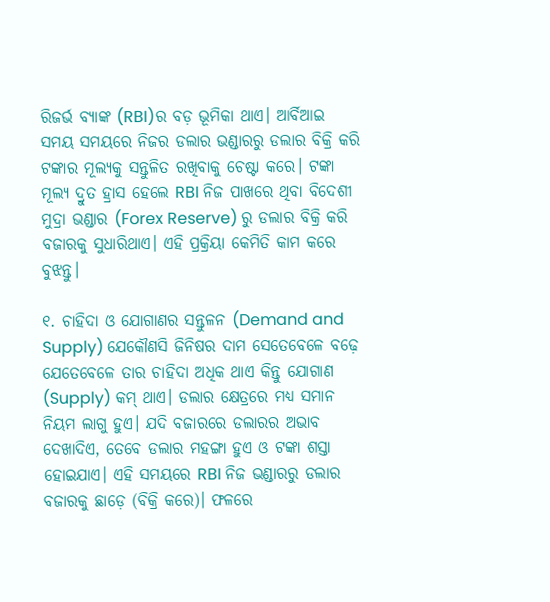ରିଜର୍ଭ ବ୍ୟାଙ୍କ (RBI)ର ବଡ଼ ଭୂମିକା ଥାଏ। ଆର୍ବିଆଇ ସମୟ ସମୟରେ ନିଜର ଡଲାର ଭଣ୍ଡାରରୁ ଡଲାର ବିକ୍ରି କରି ଟଙ୍କାର ମୂଲ୍ୟକୁ ସନ୍ତୁଳିତ ରଖିବାକୁ ଚେଷ୍ଟା କରେ। ଟଙ୍କା ମୂଲ୍ୟ ଦ୍ରୁତ ହ୍ରାସ ହେଲେ RBI ନିଜ ପାଖରେ ଥିବା ବିଦେଶୀ ମୁଦ୍ରା ଭଣ୍ଡାର (Forex Reserve) ରୁ ଡଲାର ବିକ୍ରି କରି ବଜାରକୁ ସୁଧାରିଥାଏ। ଏହି ପ୍ରକ୍ରିୟା କେମିତି କାମ କରେ ବୁଝନ୍ତୁ।

୧. ଚାହିଦା ଓ ଯୋଗାଣର ସନ୍ତୁଳନ (Demand and Supply) ଯେକୌଣସି ଜିନିଷର ଦାମ ସେତେବେଳେ ବଢ଼େ ଯେତେବେଳେ ତାର ଚାହିଦା ଅଧିକ ଥାଏ କିନ୍ତୁ ଯୋଗାଣ (Supply) କମ୍ ଥାଏ। ଡଲାର କ୍ଷେତ୍ରରେ ମଧ୍ୟ ସମାନ ନିୟମ ଲାଗୁ ହୁଏ। ଯଦି ବଜାରରେ ଡଲାରର ଅଭାବ ଦେଖାଦିଏ, ତେବେ ଡଲାର ମହଙ୍ଗା ହୁଏ ଓ ଟଙ୍କା ଶସ୍ତା ହୋଇଯାଏ। ଏହି ସମୟରେ RBI ନିଜ ଭଣ୍ଡାରରୁ ଡଲାର ବଜାରକୁ ଛାଡ଼େ (ବିକ୍ରି କରେ)। ଫଳରେ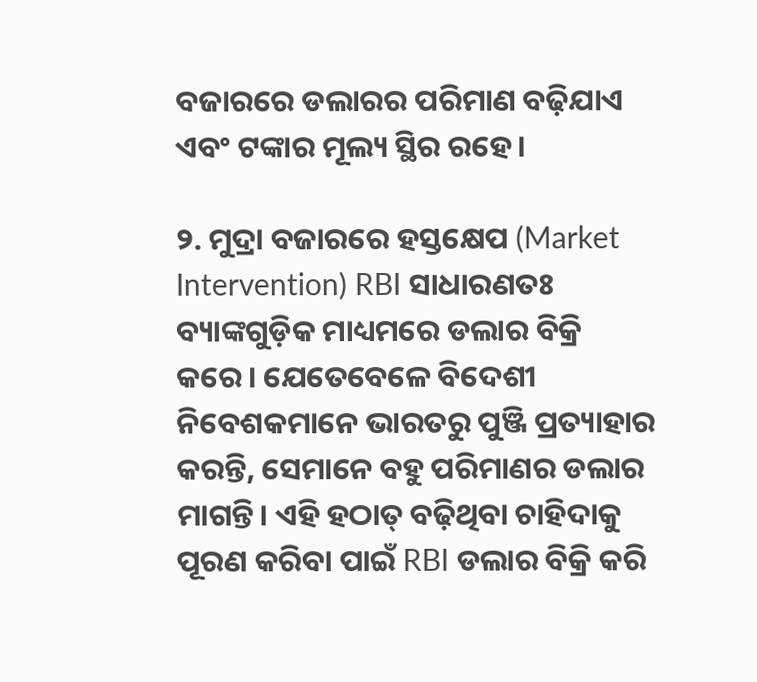ବଜାରରେ ଡଲାରର ପରିମାଣ ବଢ଼ିଯାଏ ଏବଂ ଟଙ୍କାର ମୂଲ୍ୟ ସ୍ଥିର ରହେ।

୨. ମୁଦ୍ରା ବଜାରରେ ହସ୍ତକ୍ଷେପ (Market Intervention) RBI ସାଧାରଣତଃ ବ୍ୟାଙ୍କଗୁଡ଼ିକ ମାଧ୍ୟମରେ ଡଲାର ବିକ୍ରି କରେ। ଯେତେବେଳେ ବିଦେଶୀ ନିବେଶକମାନେ ଭାରତରୁ ପୁଞ୍ଜି ପ୍ରତ୍ୟାହାର କରନ୍ତି, ସେମାନେ ବହୁ ପରିମାଣର ଡଲାର ମାଗନ୍ତି। ଏହି ହଠାତ୍ ବଢ଼ିଥିବା ଚାହିଦାକୁ ପୂରଣ କରିବା ପାଇଁ RBI ଡଲାର ବିକ୍ରି କରି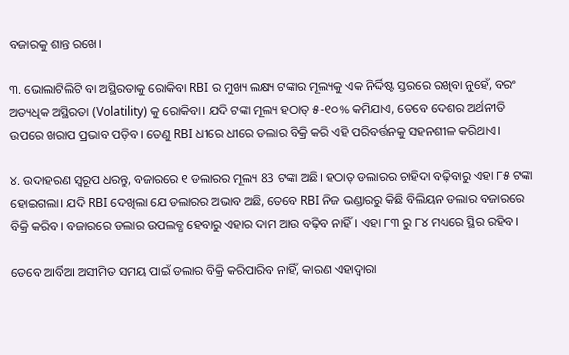ବଜାରକୁ ଶାନ୍ତ ରଖେ।

୩. ଭୋଲାଟିଲିଟି ବା ଅସ୍ଥିରତାକୁ ରୋକିବା RBI ର ମୁଖ୍ୟ ଲକ୍ଷ୍ୟ ଟଙ୍କାର ମୂଲ୍ୟକୁ ଏକ ନିର୍ଦ୍ଦିଷ୍ଟ ସ୍ତରରେ ରଖିବା ନୁହେଁ, ବରଂ ଅତ୍ୟଧିକ ଅସ୍ଥିରତା (Volatility) କୁ ରୋକିବା। ଯଦି ଟଙ୍କା ମୂଲ୍ୟ ହଠାତ୍ ୫-୧୦% କମିଯାଏ, ତେବେ ଦେଶର ଅର୍ଥନୀତି ଉପରେ ଖରାପ ପ୍ରଭାବ ପଡ଼ିବ। ତେଣୁ RBI ଧୀରେ ଧୀରେ ଡଲାର ବିକ୍ରି କରି ଏହି ପରିବର୍ତ୍ତନକୁ ସହନଶୀଳ କରିଥାଏ।

୪. ଉଦାହରଣ ସ୍ୱରୂପ ଧରନ୍ତୁ, ବଜାରରେ ୧ ଡଲାରର ମୂଲ୍ୟ 83 ଟଙ୍କା ଅଛି। ହଠାତ୍ ଡଲାରର ଚାହିଦା ବଢ଼ିବାରୁ ଏହା ୮୫ ଟଙ୍କା ହୋଇଗଲା। ଯଦି RBI ଦେଖିଲା ଯେ ଡଲାରର ଅଭାବ ଅଛି, ତେବେ RBI ନିଜ ଭଣ୍ଡାରରୁ କିଛି ବିଲିୟନ ଡଲାର ବଜାରରେ ବିକ୍ରି କରିବ। ବଜାରରେ ଡଲାର ଉପଲବ୍ଧ ହେବାରୁ ଏହାର ଦାମ ଆଉ ବଢ଼ିବ ନାହିଁ। ଏହା ୮୩ ରୁ ୮୪ ମଧ୍ୟରେ ସ୍ଥିର ରହିବ।

ତେବେ ଆର୍ବିଆ ଅସୀମିତ ସମୟ ପାଇଁ ଡଲାର ବିକ୍ରି କରିପାରିବ ନାହିଁ, କାରଣ ଏହାଦ୍ୱାରା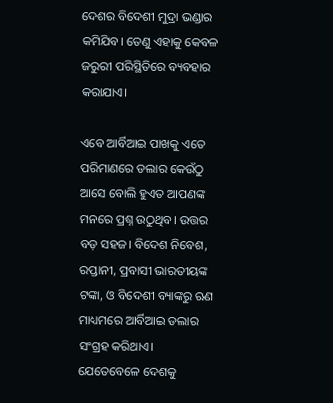ଦେଶର ବିଦେଶୀ ମୁଦ୍ରା ଭଣ୍ଡାର କମିଯିବ। ତେଣୁ ଏହାକୁ କେବଳ ଜରୁରୀ ପରିସ୍ଥିତିରେ ବ୍ୟବହାର କରାଯାଏ।

ଏବେ ଆର୍ବିଆଇ ପାଖକୁ ଏତେ ପରିମାଣରେ ଡଲାର କେଉଁଠୁ ଆସେ ବୋଲି ହୁଏତ ଆପଣଙ୍କ ମନରେ ପ୍ରଶ୍ନ ଉଠୁଥିବ। ଉତ୍ତର ବଡ଼ ସହଜ। ବିଦେଶ ନିବେଶ, ରପ୍ତାନୀ, ପ୍ରବାସୀ ଭାରତୀୟଙ୍କ ଟଙ୍କା, ଓ ବିଦେଶୀ ବ୍ୟାଙ୍କରୁ ଋଣ ମାଧ୍ୟମରେ ଆର୍ବିଆଇ ଡଲାର ସଂଗ୍ରହ କରିଥାଏ। ଯେତେବେଳେ ଦେଶକୁ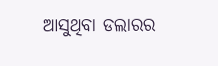ଆସୁଥିବା ଡଲାରର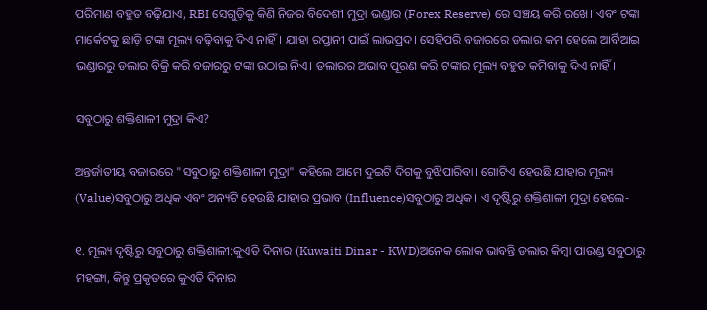ପରିମାଣ ବହୁତ ବଢ଼ିଯାଏ, RBI ସେଗୁଡ଼ିକୁ କିଣି ନିଜର ବିଦେଶୀ ମୁଦ୍ରା ଭଣ୍ଡାର (Forex Reserve) ରେ ସଞ୍ଚୟ କରି ରଖେ। ଏବଂ ଟଙ୍କା ମାର୍କେଟକୁ ଛାଡ଼ି ଟଙ୍କା ମୂଲ୍ୟ ବଢ଼ିବାକୁ ଦିଏ ନାହିଁ। ଯାହା ରପ୍ତାନୀ ପାଇଁ ଲାଭପ୍ରଦ। ସେହିପରି ବଜାରରେ ଡଲାର କମ ହେଲେ ଆର୍ବିଆଇ ଭଣ୍ଡାରରୁ ଡଲାର ବିକ୍ରି କରି ବଜାରରୁ ଟଙ୍କା ଉଠାଇ ନିଏ। ଡଲାରର ଅଭାବ ପୂରଣ କରି ଟଙ୍କାର ମୂଲ୍ୟ ବହୁତ କମିବାକୁ ଦିଏ ନାହିଁ।

ସବୁଠାରୁ ଶକ୍ତିଶାଳୀ ମୁଦ୍ରା କିଏ?

ଅନ୍ତର୍ଜାତୀୟ ବଜାରରେ "ସବୁଠାରୁ ଶକ୍ତିଶାଳୀ ମୁଦ୍ରା" କହିଲେ ଆମେ ଦୁଇଟି ଦିଗକୁ ବୁଝିପାରିବା। ଗୋଟିଏ ହେଉଛି ଯାହାର ମୂଲ୍ୟ (Value)ସବୁଠାରୁ ଅଧିକ ଏବଂ ଅନ୍ୟଟି ହେଉଛି ଯାହାର ପ୍ରଭାବ (Influence)ସବୁଠାରୁ ଅଧିକ। ଏ ଦୃଷ୍ଟିରୁ ଶକ୍ତିଶାଳୀ ମୁଦ୍ରା ହେଲେ-

୧. ମୂଲ୍ୟ ଦୃଷ୍ଟିରୁ ସବୁଠାରୁ ଶକ୍ତିଶାଳୀ:କୁଏତି ଦିନାର (Kuwaiti Dinar - KWD)ଅନେକ ଲୋକ ଭାବନ୍ତି ଡଲାର କିମ୍ବା ପାଉଣ୍ଡ ସବୁଠାରୁ ମହଙ୍ଗା, କିନ୍ତୁ ପ୍ରକୃତରେ କୁଏତି ଦିନାର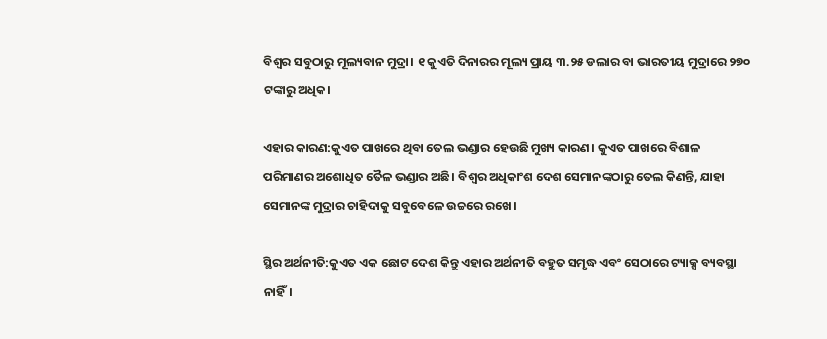ବିଶ୍ୱର ସବୁଠାରୁ ମୂଲ୍ୟବାନ ମୁଦ୍ରା। ୧ କୁଏତି ଦିନାରର ମୂଲ୍ୟ ପ୍ରାୟ ୩.୨୫ ଡଲାର ବା ଭାରତୀୟ ମୁଦ୍ରାରେ ୨୭୦ ଟଙ୍କାରୁ ଅଧିକ।

ଏହାର କାରଣ:କୁଏତ ପାଖରେ ଥିବା ତେଲ ଭଣ୍ଡାର ହେଉଛି ମୁଖ୍ୟ କାରଣ। କୁଏତ ପାଖରେ ବିଶାଳ ପରିମାଣର ଅଶୋଧିତ ତୈଳ ଭଣ୍ଡାର ଅଛି। ବିଶ୍ୱର ଅଧିକାଂଶ ଦେଶ ସେମାନଙ୍କଠାରୁ ତେଲ କିଣନ୍ତି, ଯାହା ସେମାନଙ୍କ ମୁଦ୍ରାର ଚାହିଦାକୁ ସବୁବେଳେ ଉଚ୍ଚରେ ରଖେ।

ସ୍ଥିର ଅର୍ଥନୀତି:କୁଏତ ଏକ ଛୋଟ ଦେଶ କିନ୍ତୁ ଏହାର ଅର୍ଥନୀତି ବହୁତ ସମୃଦ୍ଧ ଏବଂ ସେଠାରେ ଟ୍ୟାକ୍ସ ବ୍ୟବସ୍ଥା ନାହିଁ।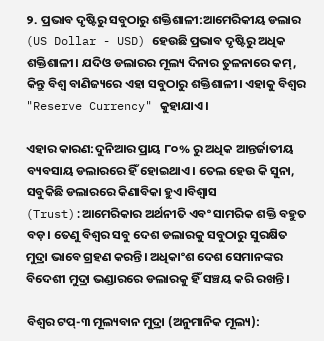୨. ପ୍ରଭାବ ଦୃଷ୍ଟିରୁ ସବୁଠାରୁ ଶକ୍ତିଶାଳୀ:ଆମେରିକୀୟ ଡଲାର (US Dollar - USD) ହେଉଛି ପ୍ରଭାବ ଦୃଷ୍ଟିରୁ ଅଧିକ ଶକ୍ତିଶାଳୀ। ଯଦିଓ ଡଲାରର ମୂଲ୍ୟ ଦିନାର ତୁଳନାରେ କମ୍, କିନ୍ତୁ ବିଶ୍ୱ ବାଣିଜ୍ୟରେ ଏହା ସବୁଠାରୁ ଶକ୍ତିଶାଳୀ। ଏହାକୁ ବିଶ୍ୱର "Reserve Currency" କୁହାଯାଏ।

ଏହାର କାରଣ:ଦୁନିଆର ପ୍ରାୟ ୮୦% ରୁ ଅଧିକ ଆନ୍ତର୍ଜାତୀୟ ବ୍ୟବସାୟ ଡଲାରରେ ହିଁ ହୋଇଥାଏ। ତେଲ ହେଉ କି ସୁନା, ସବୁକିଛି ଡଲାରରେ କିଣାବିକା ହୁଏ।ବିଶ୍ୱାସ (Trust):ଆମେରିକାର ଅର୍ଥନୀତି ଏବଂ ସାମରିକ ଶକ୍ତି ବହୁତ ବଡ଼। ତେଣୁ ବିଶ୍ୱର ସବୁ ଦେଶ ଡଲାରକୁ ସବୁଠାରୁ ସୁରକ୍ଷିତ ମୁଦ୍ରା ଭାବେ ଗ୍ରହଣ କରନ୍ତି। ଅଧିକାଂଶ ଦେଶ ସେମାନଙ୍କର ବିଦେଶୀ ମୁଦ୍ରା ଭଣ୍ଡାରରେ ଡଲାରକୁ ହିଁ ସଞ୍ଚୟ କରି ରଖନ୍ତି।

ବିଶ୍ୱର ଟପ୍-୩ ମୂଲ୍ୟବାନ ମୁଦ୍ରା (ଅନୁମାନିକ ମୂଲ୍ୟ):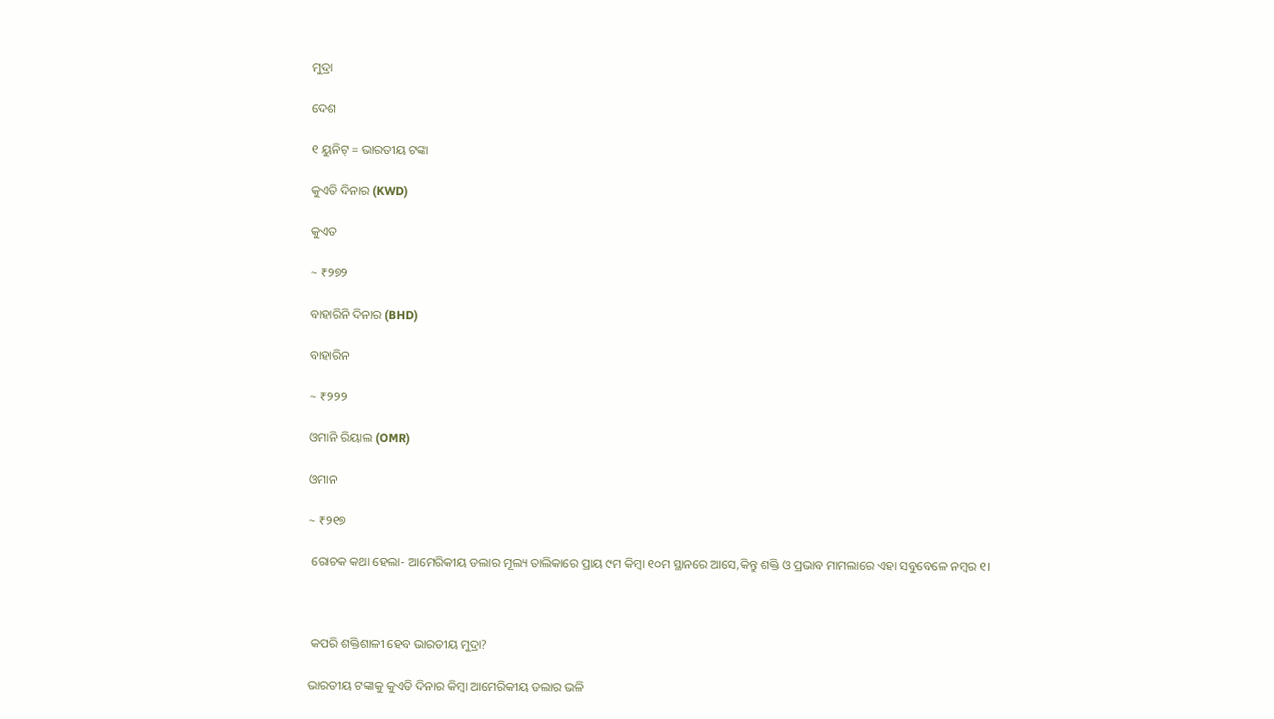ମୁଦ୍ରା

ଦେଶ

୧ ୟୁନିଟ୍ = ଭାରତୀୟ ଟଙ୍କା

କୁଏତି ଦିନାର (KWD)

କୁଏତ

~ ₹୨୭୨

ବାହାରିନି ଦିନାର (BHD)

ବାହାରିନ

~ ₹୨୨୨

ଓମାନି ରିୟାଲ (OMR)

ଓମାନ

~ ₹୨୧୭

 ରୋଚକ କଥା ହେଲା- ଆମେରିକୀୟ ଡଲାର ମୂଲ୍ୟ ତାଲିକାରେ ପ୍ରାୟ ୯ମ କିମ୍ବା ୧୦ମ ସ୍ଥାନରେ ଆସେ,କିନ୍ତୁ ଶକ୍ତି ଓ ପ୍ରଭାବ ମାମଲାରେ ଏହା ସବୁବେଳେ ନମ୍ବର ୧।



 କପରି ଶକ୍ତିଶାଳୀ ହେବ ଭାରତୀୟ ମୁଦ୍ରା?

ଭାରତୀୟ ଟଙ୍କାକୁ କୁଏତି ଦିନାର କିମ୍ବା ଆମେରିକୀୟ ଡଲାର ଭଳି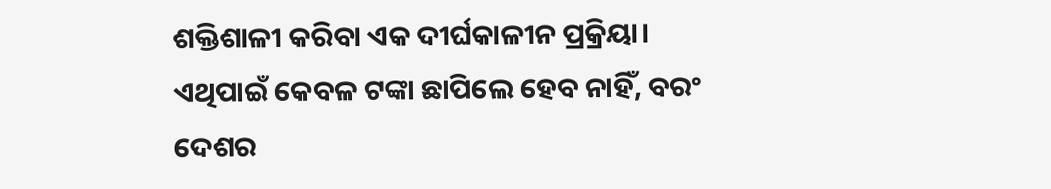ଶକ୍ତିଶାଳୀ କରିବା ଏକ ଦୀର୍ଘକାଳୀନ ପ୍ରକ୍ରିୟା। ଏଥିପାଇଁ କେବଳ ଟଙ୍କା ଛାପିଲେ ହେବ ନାହିଁ, ବରଂ ଦେଶର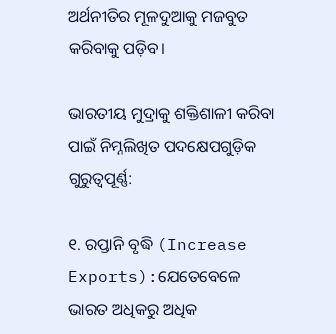ଅର୍ଥନୀତିର ମୂଳଦୁଆକୁ ମଜବୁତ କରିବାକୁ ପଡ଼ିବ।

ଭାରତୀୟ ମୁଦ୍ରାକୁ ଶକ୍ତିଶାଳୀ କରିବା ପାଇଁ ନିମ୍ନଲିଖିତ ପଦକ୍ଷେପଗୁଡ଼ିକ ଗୁରୁତ୍ୱପୂର୍ଣ୍ଣ:

୧. ରପ୍ତାନି ବୃଦ୍ଧି (Increase Exports):ଯେତେବେଳେ ଭାରତ ଅଧିକରୁ ଅଧିକ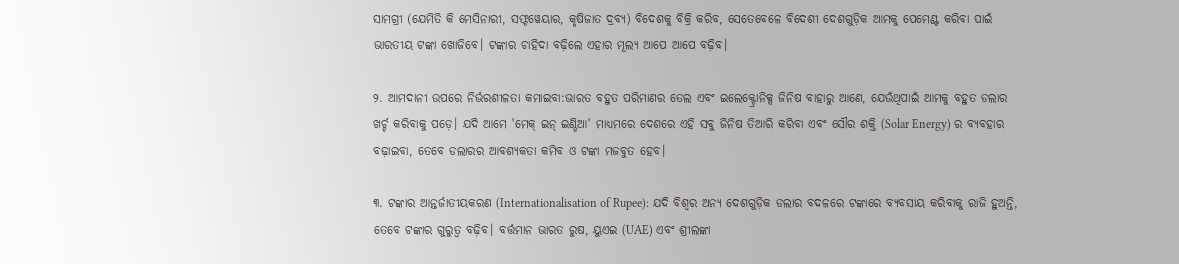ସାମଗ୍ରୀ (ଯେମିତି କି ମେସିନାରୀ, ସଫ୍ଟୱେୟାର, କୃଷିଜାତ ଦ୍ରବ୍ୟ) ବିଦେଶକୁ ବିକ୍ରି କରିବ, ସେତେବେଳେ ବିଦେଶୀ ଦେଶଗୁଡ଼ିକ ଆମକୁ ପେମେଣ୍ଟ କରିବା ପାଇଁ ଭାରତୀୟ ଟଙ୍କା ଖୋଜିବେ। ଟଙ୍କାର ଚାହିଦା ବଢ଼ିଲେ ଏହାର ମୂଲ୍ୟ ଆପେ ଆପେ ବଢ଼ିବ।

୨. ଆମଦାନୀ ଉପରେ ନିର୍ଭରଶୀଳତା କମାଇବା:ଭାରତ ବହୁତ ପରିମାଣର ତେଲ ଏବଂ ଇଲେକ୍ଟ୍ରୋନିକ୍ସ ଜିନିଷ ବାହାରୁ ଆଣେ, ଯେଉଁଥିପାଇଁ ଆମକୁ ବହୁତ ଡଲାର ଖର୍ଚ୍ଚ କରିବାକୁ ପଡ଼େ। ଯଦି ଆମେ 'ମେକ୍ ଇନ୍ ଇଣ୍ଡିଆ' ମାଧ୍ୟମରେ ଦେଶରେ ଏହି ସବୁ ଜିନିଷ ତିଆରି କରିବା ଏବଂ ସୌର ଶକ୍ତି (Solar Energy) ର ବ୍ୟବହାର ବଢ଼ାଇବା, ତେବେ ଡଲାରର ଆବଶ୍ୟକତା କମିବ ଓ ଟଙ୍କା ମଜବୁତ ହେବ।

୩. ଟଙ୍କାର ଆନ୍ତର୍ଜାତୀୟକରଣ (Internationalisation of Rupee): ଯଦି ବିଶ୍ୱର ଅନ୍ୟ ଦେଶଗୁଡ଼ିକ ଡଲାର ବଦଳରେ ଟଙ୍କାରେ ବ୍ୟବସାୟ କରିବାକୁ ରାଜି ହୁଅନ୍ତି, ତେବେ ଟଙ୍କାର ଗୁରୁତ୍ୱ ବଢ଼ିବ। ବର୍ତ୍ତମାନ ଭାରତ ରୁଷ, ୟୁଏଇ (UAE) ଏବଂ ଶ୍ରୀଲଙ୍କା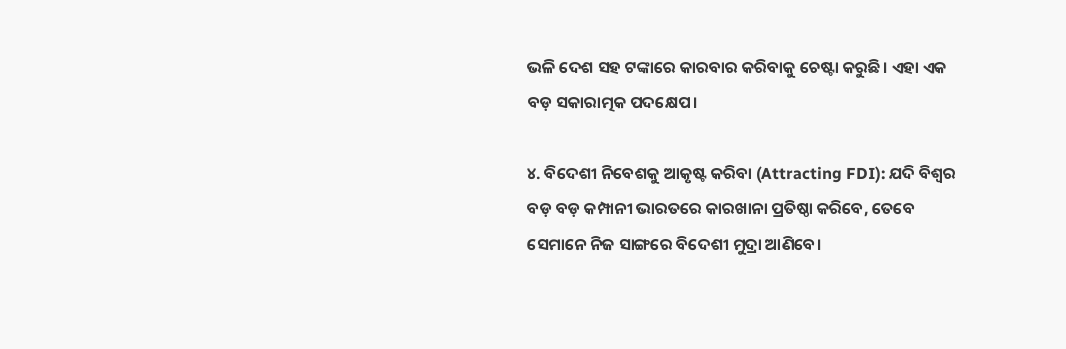ଭଳି ଦେଶ ସହ ଟଙ୍କାରେ କାରବାର କରିବାକୁ ଚେଷ୍ଟା କରୁଛି। ଏହା ଏକ ବଡ଼ ସକାରାତ୍ମକ ପଦକ୍ଷେପ।

୪. ବିଦେଶୀ ନିବେଶକୁ ଆକୃଷ୍ଟ କରିବା (Attracting FDI): ଯଦି ବିଶ୍ୱର ବଡ଼ ବଡ଼ କମ୍ପାନୀ ଭାରତରେ କାରଖାନା ପ୍ରତିଷ୍ଠା କରିବେ, ତେବେ ସେମାନେ ନିଜ ସାଙ୍ଗରେ ବିଦେଶୀ ମୁଦ୍ରା ଆଣିବେ।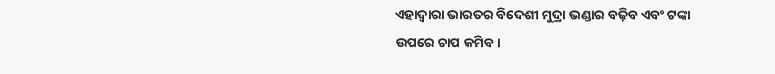ଏହାଦ୍ୱାରା ଭାରତର ବିଦେଶୀ ମୁଦ୍ରା ଭଣ୍ଡାର ବଢ଼ିବ ଏବଂ ଟଙ୍କା ଉପରେ ଚାପ କମିବ।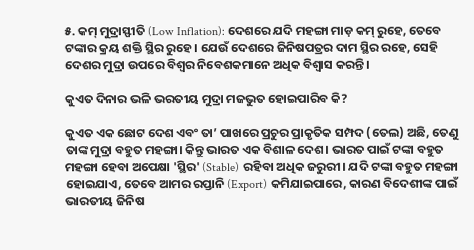୫. କମ୍ ମୁଦ୍ରାସ୍ଫୀତି (Low Inflation): ଦେଶରେ ଯଦି ମହଙ୍ଗା ମାଡ଼ କମ୍ ରୁହେ, ତେବେ ଟଙ୍କାର କ୍ରୟ ଶକ୍ତି ସ୍ଥିର ରୁହେ। ଯେଉଁ ଦେଶରେ ଜିନିଷପତ୍ରର ଦାମ ସ୍ଥିର ରହେ, ସେହି ଦେଶର ମୁଦ୍ରା ଉପରେ ବିଶ୍ୱର ନିବେଶକମାନେ ଅଧିକ ବିଶ୍ୱାସ କରନ୍ତି।

କୁଏତ ଦିନାର ଭଳି ଭରତୀୟ ମୁଦ୍ରା ମଜଭୁତ ହୋଇପାରିବ କି?

କୁଏତ ଏକ ଛୋଟ ଦେଶ ଏବଂ ତା’ ପାଖରେ ପ୍ରଚୁର ପ୍ରାକୃତିକ ସମ୍ପଦ (ତେଲ) ଅଛି, ତେଣୁ ତାଙ୍କ ମୁଦ୍ରା ବହୁତ ମହଙ୍ଗା। କିନ୍ତୁ ଭାରତ ଏକ ବିଶାଳ ଦେଶ। ଭାରତ ପାଇଁ ଟଙ୍କା ବହୁତ ମହଙ୍ଗା ହେବା ଅପେକ୍ଷା 'ସ୍ଥିର' (Stable) ରହିବା ଅଧିକ ଜରୁରୀ। ଯଦି ଟଙ୍କା ବହୁତ ମହଙ୍ଗା ହୋଇଯାଏ, ତେବେ ଆମର ରପ୍ତାନି (Export) କମିଯାଇପାରେ, କାରଣ ବିଦେଶୀଙ୍କ ପାଇଁ ଭାରତୀୟ ଜିନିଷ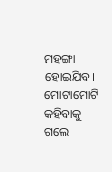ମହଙ୍ଗା ହୋଇଯିବ। ମୋଟାମୋଟି କହିବାକୁ ଗଲେ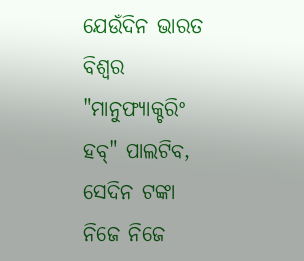ଯେଉଁଦିନ ଭାରତ ବିଶ୍ୱର "ମାନୁଫ୍ୟାକ୍ଚରିଂ ହବ୍" ପାଲଟିବ, ସେଦିନ ଟଙ୍କା ନିଜେ ନିଜେ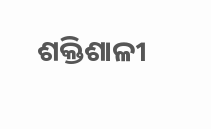ଶକ୍ତିଶାଳୀ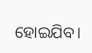ହୋଇଯିବ।